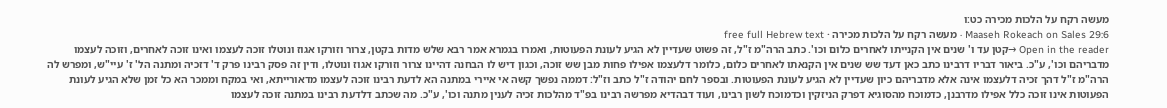מעשה רקח על הלכות מכירה כט:ו
Maaseh Rokeach on Sales 29:6 · מעשה רקח על הלכות מכירה · free full Hebrew text
Open in the reader →קטן עד ו' שנים אין הקנייתו לאחרים כלום וכו'. כתב הרה"מ ז"ל, זה פשוט שעדיין לא הגיע לעונת הפעוטות, ואמרו בגמרא אמר רבא שלש מדות בקטן, צרור וזורקו אגוז ונוטלו זוכה לעצמו ואינו זוכה לאחרים, וזוכה לעצמו מדבריהם וכו', ע"כ. ביאור דבריו דרבינו כתב כאן דעד שש שנים אין הקנאתו לאחרים כלום, כלומר דלעצמו אפילו פחות מבן שש זוכה, וכגון דיש לו הבחנה דהיינו צרור וזורקו אגוז ונוטלו, ודין זה פסק רבינו פרק ד' דזכיה ומתנה הל' ז' עיי"ש, ומפרש לה הרה"מ ז"ל דהך זכיה דלעצמו אינה אלא מדבריהם כיון שעדיין לא הגיע לעונת הפעוטות. ובספר לחם יהודה ז"ל כתב וז"ל: דממה נפשך קשה אי איירי במתנה הא לדעת רבינו זוכה לעצמו מדאורייתא, ואי במקח וממכר הא כל זמן שלא הגיע לעונת הפעוטות אינו זוכה כלל אפילו מדרבנן, כדמוכח מהסוגיא דפרק הניזקין וכדמוכח לשון רבינו, ועוד דבהדיא מפרשה רבינו בפ"ד מהלכות זכיה לענין מתנה וכו', ע"כ. מה שכתב דלדעת רבינו במתנה זוכה לעצמו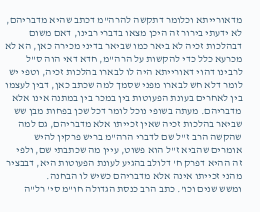מדאורייתא וכלומר דתקשה להרה"מ דכתב שהיא מדבריהם, לא ידעתי בירור זה היכן מצאו בדברי רבינו, דאם משום דבהלכות זכיה לא ביאר כמו שביאר בדיני מכירה כאן, הא לא מכרעא כלל כדי להקשות על הרה"מ, חדא דאי הוה ס"ל לרבינו דהוי דאורייתא היה לו לבארו בהלכות זכיה, וטפי יש לומר דלא חש לבארו מפני שסמך למה שכתב כאן, דבין לעצמו בין לאחרים בעונת הפעוטות בין במכר בין במתנה אינו אלא מדבריהם. מעתה בשופי נוכל לומר דכל שכן בפחות מבן שש שביאר בהלכות זכיה שאין זכייתו אלא מדבריהם, גם למה שהקשה הרב ז"ל שם לדברי הרה"מ בריש פרקין להיש אומרים שהביא ז"ל הוא פשוט, עיין מה שכתבתי שם, ולפי זה ההיא דפרק ח' דלולב בהגיע לעונת הפעוטות היא, דבבציר מהני זכייתו אינה אלא מדבריהם כשיש לו הבחנה.
ומשש שנים וכו'. כתב הרב כנסת הגדולה חו"מ סי' רל"ה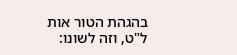בהגהת הטור אות ל"ט, וזה לשונו: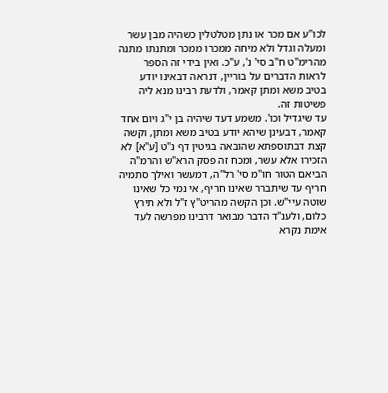לכו"ע אם מכר או נתן מטלטלין כשהיה מבן עשר ומעלה וגדל ולא מיחה ממכרו ממכר ומתנתו מתנה מהרימ"ט ח"ב סי' נ', ע"כ. ואין בידי זה הספר לראות הדברים על בוריין, דנראה דבאינו יודע בטיב משא ומתן קאמר, ולדעת רבינו מנא ליה פשיטות זה.
עד שיגדיל וכו'. משמע דעד שיהיה בן י"ג ויום אחד קאמר, דבעינן שיהא יודע בטיב משא ומתן, וקשה קצת דבתוספתא שהובאה בגיטין דף נ"ט [ע"א] לא הזכירו אלא עשר, ומכח זה פסק הרא"ש והרמ"ה הביאם הטור חו"מ סי' רל"ה, דמעשר ואילך סתמיה חריף עד שיתברר שאינו חריף, אי נמי כל שאינו שוטה עיי"ש. וכן הקשה מהריט"ץ ז"ל ולא תירץ כלום, ולענ"ד הדבר מבואר דרבינו מפרשה לעד אימת נקרא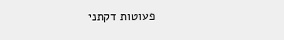פעוטות דקתני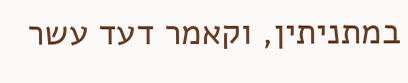במתניתין, וקאמר דעד עשר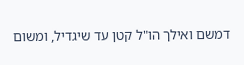דמשם ואילך הו"ל קטן עד שיגדיל, ומשום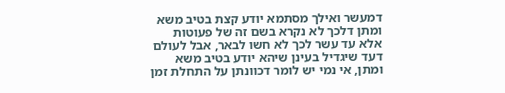דמעשר ואילך מסתמא יודע קצת בטיב משא ומתן דלכך לא נקרא בשם זה של פעוטות אלא עד עשר לכך לא חשו לבאר, אבל לעולם דעד שיגדיל בעינן שיהא יודע בטיב משא ומתן, אי נמי יש לומר דכוונתן על התחלת זמן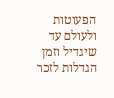הפעוטות ולעולם עד שיגדיל וזמן הגדלות לזכר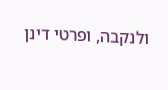ולנקבה, ופרטי דינן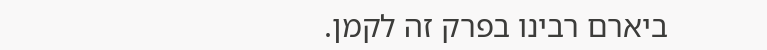ביארם רבינו בפרק זה לקמן.